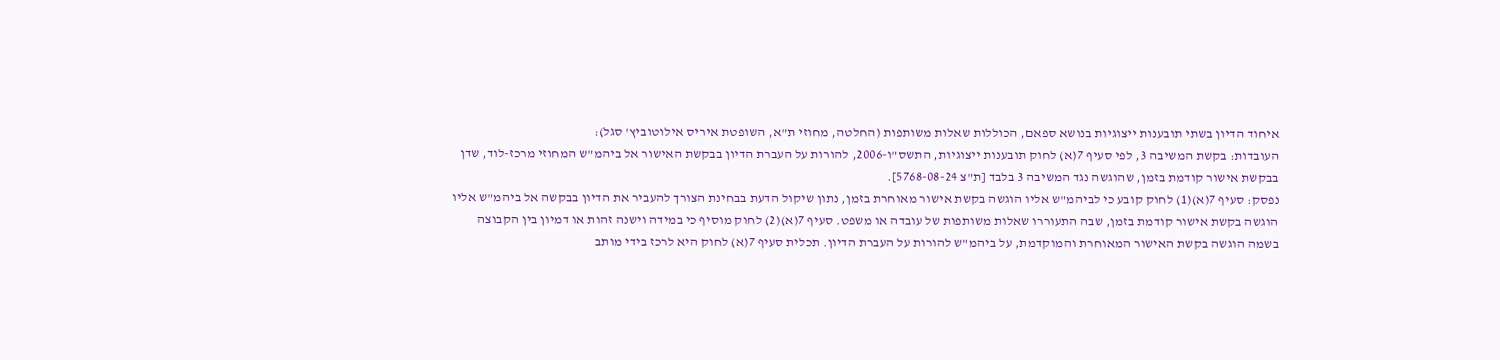איחוד הדיון בשתי תובענות ייצוגיות בנושא ספאם, הכוללות שאלות משותפות (החלטה, מחוזי ת"א, השופטת איריס אילוטוביץ' סגל):
העובדות: בקשת המשיבה 3, לפי סעיף 7(א) לחוק תובענות ייצוגיות, התשס"ו-2006, להורות על העברת הדיון בבקשת האישור אל ביהמ"ש המחוזי מרכז-לוד, שדן בבקשת אישור קודמת בזמן, שהוגשה נגד המשיבה 3 בלבד [ת"צ 5768-08-24].
נפסק: סעיף 7(א)(1) לחוק קובע כי לביהמ"ש אליו הוגשה בקשת אישור מאוחרת בזמן, נתון שיקול הדעת בבחינת הצורך להעביר את הדיון בבקשה אל ביהמ"ש אליו הוגשה בקשת אישור קודמת בזמן, שבה התעוררו שאלות משותפות של עובדה או משפט. סעיף 7(א)(2) לחוק מוסיף כי במידה וישנה זהות או דמיון בין הקבוצה בשמה הוגשה בקשת האישור המאוחרת והמוקדמת, על ביהמ"ש להורות על העברת הדיון. תכלית סעיף 7(א) לחוק היא לרכז בידי מותב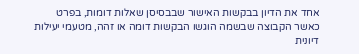אחד את הדיון בבקשות האישור שבבסיסן שאלות דומות, בפרט כאשר הקבוצה שבשמה הוגשו הבקשות דומה או זהה, מטעמי יעילות דיונית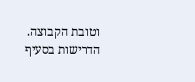וטובת הקבוצה.
הדרישות בסעיף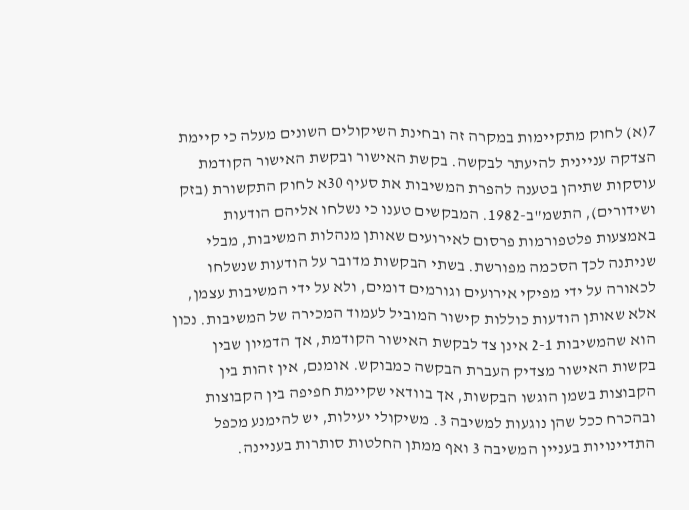7(א) לחוק מתקיימות במקרה זה ובחינת השיקולים השונים מעלה כי קיימת הצדקה עניינית להיעתר לבקשה. בקשת האישור ובקשת האישור הקודמת עוסקות שתיהן בטענה להפרת המשיבות את סעיף 30א לחוק התקשורת (בזק ושידורים), התשמ"ב-1982. המבקשים טענו כי נשלחו אליהם הודעות באמצעות פלטפורמות פרסום לאירועים שאותן מנהלות המשיבות, מבלי שניתנה לכך הסכמה מפורשת. בשתי הבקשות מדובר על הודעות שנשלחו לכאורה על ידי מפיקי אירועים וגורמים דומים, ולא על ידי המשיבות עצמן, אלא שאותן הודעות כוללות קישור המוביל לעמוד המכירה של המשיבות. נכון הוא שהמשיבות 2-1 אינן צד לבקשת האישור הקודמת, אך הדמיון שבין בקשות האישור מצדיק העברת הבקשה כמבוקש. אומנם, אין זהות בין הקבוצות בשמן הוגשו הבקשות, אך בוודאי שקיימת חפיפה בין הקבוצות ובהכרח ככל שהן נוגעות למשיבה 3. משיקולי יעילות, יש להימנע מכפל התדיינויות בעניין המשיבה 3 ואף ממתן החלטות סותרות בעניינה.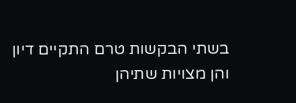בשתי הבקשות טרם התקיים דיון והן מצויות שתיהן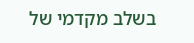בשלב מקדמי של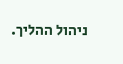ניהול ההליך.